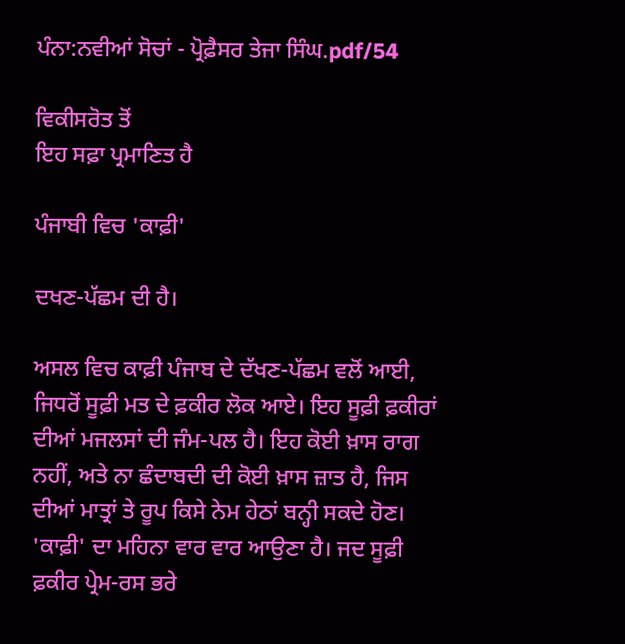ਪੰਨਾ:ਨਵੀਆਂ ਸੋਚਾਂ - ਪ੍ਰੋਫ਼ੈਸਰ ਤੇਜਾ ਸਿੰਘ.pdf/54

ਵਿਕੀਸਰੋਤ ਤੋਂ
ਇਹ ਸਫ਼ਾ ਪ੍ਰਮਾਣਿਤ ਹੈ

ਪੰਜਾਬੀ ਵਿਚ 'ਕਾਫ਼ੀ'

ਦਖਣ-ਪੱਛਮ ਦੀ ਹੈ।

ਅਸਲ ਵਿਚ ਕਾਫ਼ੀ ਪੰਜਾਬ ਦੇ ਦੱਖਣ-ਪੱਛਮ ਵਲੋਂ ਆਈ, ਜਿਧਰੋਂ ਸੂਫ਼ੀ ਮਤ ਦੇ ਫ਼ਕੀਰ ਲੋਕ ਆਏ। ਇਹ ਸੂਫ਼ੀ ਫ਼ਕੀਰਾਂ ਦੀਆਂ ਮਜਲਸਾਂ ਦੀ ਜੰਮ-ਪਲ ਹੈ। ਇਹ ਕੋਈ ਖ਼ਾਸ ਰਾਗ ਨਹੀਂ, ਅਤੇ ਨਾ ਛੰਦਾਬਦੀ ਦੀ ਕੋਈ ਖ਼ਾਸ ਜ਼ਾਤ ਹੈ, ਜਿਸ ਦੀਆਂ ਮਾਤ੍ਰਾਂ ਤੇ ਰੂਪ ਕਿਸੇ ਨੇਮ ਹੇਠਾਂ ਬਨ੍ਹੀ ਸਕਦੇ ਹੋਣ। 'ਕਾਫ਼ੀ' ਦਾ ਮਹਿਨਾ ਵਾਰ ਵਾਰ ਆਉਣਾ ਹੈ। ਜਦ ਸੂਫ਼ੀ ਫ਼ਕੀਰ ਪ੍ਰੇਮ-ਰਸ ਭਰੇ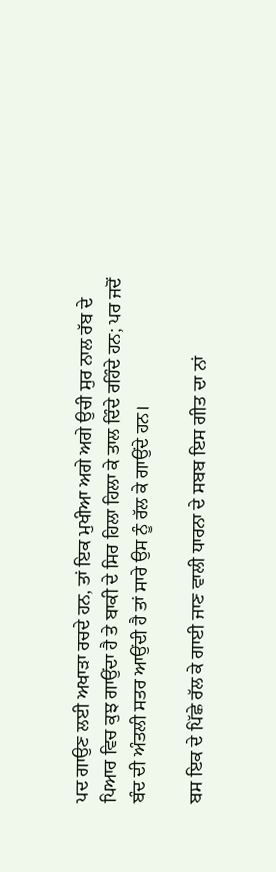ਪਦ ਗਾਉਣ ਲਈ ਅਖਾੜਾ ਰਚਦੇ ਹਨ, ਤਾਂ ਇਕ ਮੁਖੀਆ ਅਗੇ ਅਗੇ ਉਚੀ ਸੁਰ ਨਾਲ ਰੱਬ ਦੇ ਪਿਆਰ ਵਿਚ ਕੁਝ ਗਾਉਂਦਾ ਹੈ ਤੇ ਬਾਕੀ ਦੇ ਸਿਰ ਹਿਲਾ ਹਿਲਾ ਕੇ ਤਾਲ ਦਿੰਦੇ ਰਹਿੰਦੇ ਹਨ; ਪਰ ਜਦੋਂ ਬੰਦ ਦੀ ਅੰਤਲੀ ਸਤਰ ਆਉਂਦੀ ਹੈ ਤਾਂ ਸਾਰੇ ਉਸ ਨੂੰ ਰੱਲ ਕੇ ਗਾਉਂਦੇ ਹਨ।

ਬਸ ਇਕ ਦੇ ਪਿੱਛੇ ਰੱਲ ਕੇ ਗਾਈ ਜਾਣ ਵਾਲੀ ਧਾਰਨਾ ਦੇ ਸਬਬ ਇਸ ਗੀਤ ਦਾ ਨਾਂ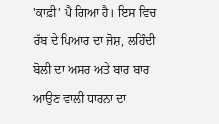'ਕਾਫ਼ੀ' ਪੈ ਗਿਆ ਹੈ। ਇਸ ਵਿਚ ਰੱਬ ਦੇ ਪਿਆਰ ਦਾ ਜੋਸ਼, ਲਹਿੰਦੀ ਬੋਲੀ ਦਾ ਅਸਰ ਅਤੇ ਬਾਰ ਬਾਰ ਆਉਣ ਵਾਲੀ ਧਾਰਨਾ ਦਾ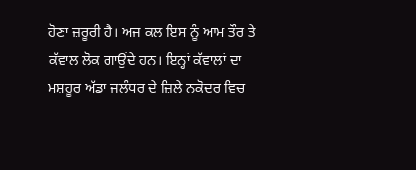ਹੋਣਾ ਜ਼ਰੂਰੀ ਹੈ। ਅਜ ਕਲ ਇਸ ਨੂੰ ਆਮ ਤੌਰ ਤੇ ਕੱਵਾਲ ਲੋਕ ਗਾਉਂਦੇ ਹਨ। ਇਨ੍ਹਾਂ ਕੱਵਾਲਾਂ ਦਾ ਮਸ਼ਹੂਰ ਅੱਡਾ ਜਲੰਧਰ ਦੇ ਜ਼ਿਲੇ ਨਕੋਦਰ ਵਿਚ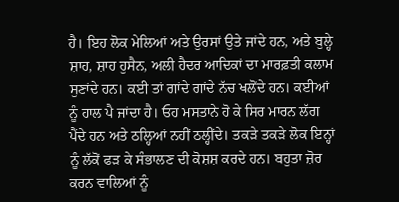ਹੈ। ਇਹ ਲੋਕ ਮੇਲਿਆਂ ਅਤੇ ਉਰਸਾਂ ਉਤੇ ਜਾਂਦੇ ਹਨ, ਅਤੇ ਬੁਲ੍ਹੇ ਸ਼ਾਹ, ਸ਼ਾਹ ਹੁਸੈਨ, ਅਲੀ ਹੈਦਰ ਆਦਿਕਾਂ ਦਾ ਮਾਰਫ਼ਤੀ ਕਲਾਮ ਸੁਣਾਂਦੇ ਹਨ। ਕਈ ਤਾਂ ਗਾਂਦੇ ਗਾਂਦੇ ਨੱਚ ਖਲੋਂਦੇ ਹਨ। ਕਈਆਂ ਨੂੰ ਹਾਲ ਪੈ ਜਾਂਦਾ ਹੈ। ਓਹ ਮਸਤਾਨੇ ਹੋ ਕੇ ਸਿਰ ਮਾਰਨ ਲੱਗ ਪੈਂਦੇ ਹਨ ਅਤੇ ਠਲ੍ਹਿਆਂ ਨਹੀਂ ਠਲ੍ਹੀਂਦੇ। ਤਕੜੇ ਤਕੜੇ ਲੋਕ ਇਨ੍ਹਾਂ ਨੂੰ ਲੱਕੋਂ ਫੜ ਕੇ ਸੰਭਾਲਣ ਦੀ ਕੋਸ਼ਸ਼ ਕਰਦੇ ਹਨ। ਬਹੁਤਾ ਜ਼ੋਰ ਕਰਨ ਵਾਲਿਆਂ ਨੂੰ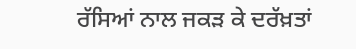ਰੱਸਿਆਂ ਨਾਲ ਜਕੜ ਕੇ ਦਰੱਖ਼ਤਾਂ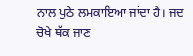ਨਾਲ ਪੁਠੇ ਲਮਕਾਇਆ ਜਾਂਦਾ ਹੈ। ਜਦ ਚੋਖੇ ਥੱਕ ਜਾਣ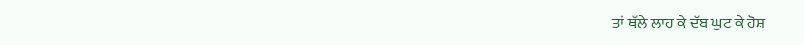ਤਾਂ ਥੱਲੇ ਲਾਹ ਕੇ ਦੱਬ ਘੁਟ ਕੇ ਹੋਸ਼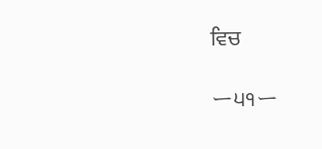ਵਿਚ

ー੫੧ー